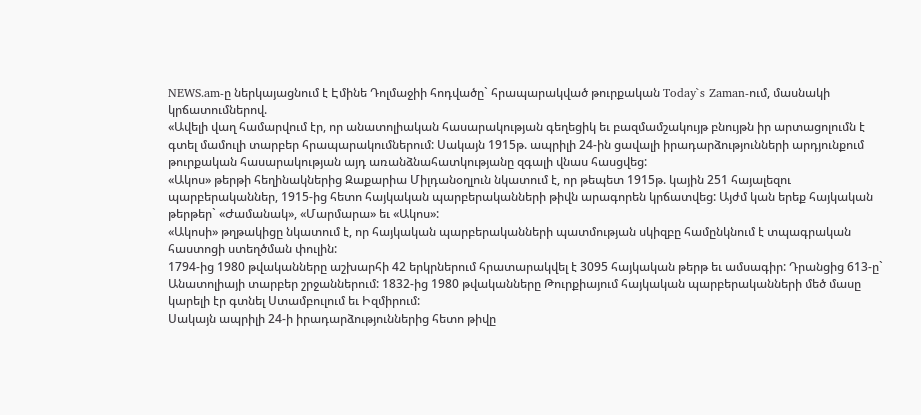NEWS.am-ը ներկայացնում է Էմինե Դոլմաջիի հոդվածը` հրապարակված թուրքական Today`s Zaman-ում, մասնակի կրճատումներով.
«Ավելի վաղ համարվում էր, որ անատոլիական հասարակության գեղեցիկ եւ բազմամշակույթ բնույթն իր արտացոլումն է գտել մամուլի տարբեր հրապարակումներում: Սակայն 1915թ. ապրիլի 24-ին ցավալի իրադարձությունների արդյունքում թուրքական հասարակության այդ առանձնահատկությանը զգալի վնաս հասցվեց:
«Ակոս» թերթի հեղինակներից Զաքարիա Միլդանօղլուն նկատում է, որ թեպետ 1915թ. կային 251 հայալեզու պարբերականներ, 1915-ից հետո հայկական պարբերականների թիվն արագորեն կրճատվեց: Այժմ կան երեք հայկական թերթեր` «Ժամանակ», «Մարմարա» եւ «Ակոս»:
«Ակոսի» թղթակիցը նկատում է, որ հայկական պարբերականների պատմության սկիզբը համընկնում է տպագրական հաստոցի ստեղծման փուլին:
1794-ից 1980 թվականները աշխարհի 42 երկրներում հրատարակվել է 3095 հայկական թերթ եւ ամսագիր: Դրանցից 613-ը` Անատոլիայի տարբեր շրջաններում: 1832-ից 1980 թվականները Թուրքիայում հայկական պարբերականների մեծ մասը կարելի էր գտնել Ստամբուլում եւ Իզմիրում:
Սակայն ապրիլի 24-ի իրադարձություններից հետո թիվը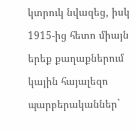կտրուկ նվազեց, իսկ 1915-ից հետո միայն երեք քաղաքներում կային հայալեզո պարբերականներ`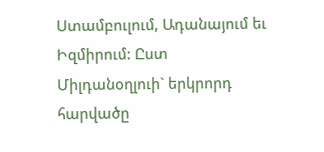Ստամբուլում, Ադանայում եւ Իզմիրում: Ըստ Միլդանօղլուի` երկրորդ հարվածը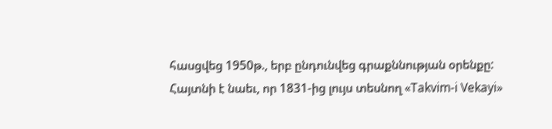հասցվեց 1950թ., երբ ընդունվեց գրաքննության օրենքը:
Հայտնի է նաեւ, որ 1831-ից լույս տեսնող «Takvim-i Vekayi»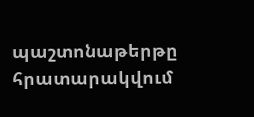պաշտոնաթերթը հրատարակվում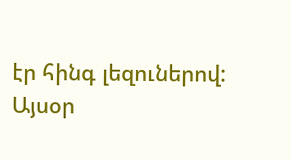էր հինգ լեզուներով: Այսօր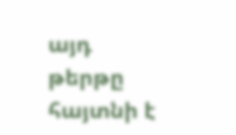այդ թերթը հայտնի է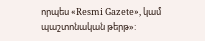որպես «Resmi Gazete», կամ պաշտոնական թերթ»: